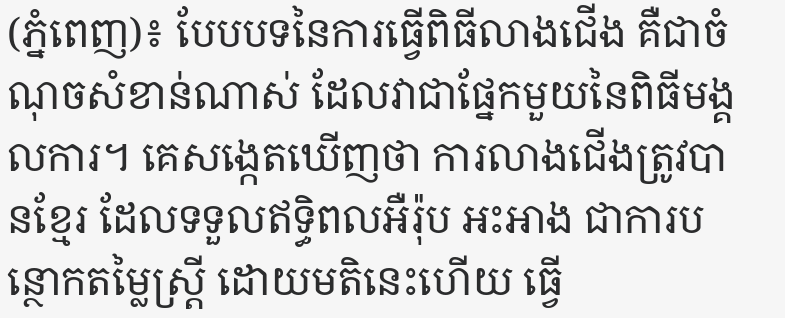(ភ្នំពេញ)៖ បែបបទនៃការធ្វើពិធីលាងជើង គឺជាចំណុចសំខាន់ណាស់ ដែលវាជាផ្នែកមួយនៃពិធីមង្គលការ។ គេសង្កេតឃើញថា ការលាងជើងត្រូវបានខ្មែរ ដែលទទួលឥទ្ធិពលអឺរ៉ុប អះអាង ជាការបន្ថោកតម្លៃស្ត្រី ដោយមតិនេះហើយ ធ្វើ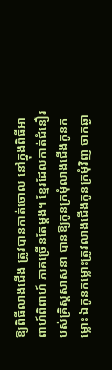ឱ្យពិធីលាងជើង ត្រូវបានកាត់ចោល នៅក្នុងពិធីអាពាហ៍ពិពាហ៍ ភាគច្រើនតែម្តង។ ខ្មែរដែលកាត់ជំនឿរបស់គ្រិស្តសាសនា បានឱ្យកូនក្រមុំលាងជើងកូនកម្លោះ ឯកូនកម្លោះត្រូវលាងជើងកូនក្រមុំវិញ ចាកឆ្ងា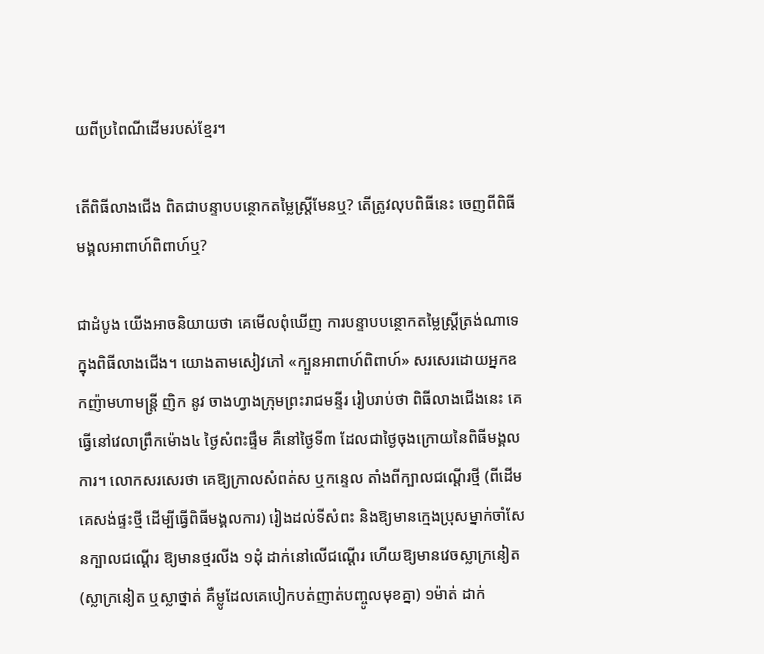យពីប្រពៃណីដើមរបស់ខ្មែរ។

តើពិធីលាងជើង ពិតជាបន្ទាបបន្ថោកតម្លៃស្ត្រីមែនឬ? តើត្រូវលុបពិធីនេះ ចេញពីពិធីមង្គលអាពាហ៍ពិពាហ៍ឬ?

ជាដំបូង យើងអាចនិយាយថា គេមើលពុំឃើញ ការបន្ទាបបន្ថោកតម្លៃស្ត្រីត្រង់ណាទេ ក្នុងពិធីលាងជើង។ យោងតាមសៀវភៅ «ក្បួនអាពាហ៍ពិពាហ៍» សរសេរដោយអ្នកឧកញ៉ាមហាមន្ត្រី ញិក នូវ ចាងហ្វាងក្រុមព្រះរាជមន្ទីរ រៀបរាប់ថា ពិធីលាងជើងនេះ គេធ្វើនៅវេលាព្រឹកម៉ោង៤ ថ្ងៃសំពះផ្ទឹម គឺនៅថ្ងៃទី៣ ដែលជាថ្ងៃចុងក្រោយនៃពិធីមង្គលការ។ លោកសរសេរថា គេឱ្យក្រាលសំពត់ស ឬកន្ទេល តាំងពីក្បាលជណ្តើរថ្មី (ពីដើមគេសង់ផ្ទះថ្មី ដើម្បីធ្វើពិធីមង្គលការ) រៀងដល់ទីសំពះ និងឱ្យមានក្មេងប្រុសម្នាក់ចាំសែនក្បាលជណ្តើរ ឱ្យមានថ្មរលីង ១ដុំ ដាក់នៅលើជណ្តើរ ហើយឱ្យមានវេចស្លាក្រនៀត (ស្លាក្រនៀត ឬស្លាថ្នាត់ គឺម្លូដែលគេបៀកបត់ញាត់បញ្ចូលមុខគ្នា) ១ម៉ាត់ ដាក់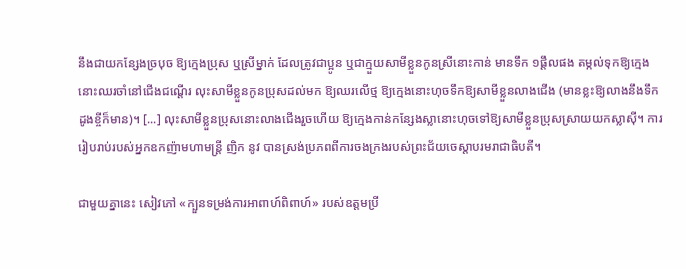នឹងជាយកន្សែងច្របុច ឱ្យក្មេងប្រុស ឬស្រីម្នាក់ ដែលត្រូវជាប្អូន ឬជាក្មួយសាមីខ្លួនកូនស្រីនោះកាន់ មានទឹក ១ផ្តឹលផង តម្កល់ទុកឱ្យក្មេងនោះឈរចាំនៅជើងជណ្តើរ លុះសាមីខ្លួនកូនប្រុសដល់មក ឱ្យឈរលើថ្ម ឱ្យក្មេងនោះហុចទឹកឱ្យសាមីខ្លួនលាងជើង (មានខ្លះឱ្យលាងនឹងទឹកដូងខ្ចីក៏មាន)។ [...] លុះសាមីខ្លួនប្រុសនោះលាងជើងរួចហើយ ឱ្យក្មេងកាន់កន្សែងស្លានោះហុចទៅឱ្យសាមីខ្លួនប្រុសស្រាយយកស្លាស៊ី។ ការរៀបរាប់របស់អ្នកឧកញ៉ាមហាមន្ត្រី ញិក នូវ បានស្រង់ប្រភពពីការចងក្រងរបស់ព្រះជ័យចេស្តាបរមរាជាធិបតី។

ជាមួយគ្នានេះ សៀវភៅ «ក្បួនទម្រង់ការអាពាហ៍ពិពាហ៍» របស់ឧត្តមប្រី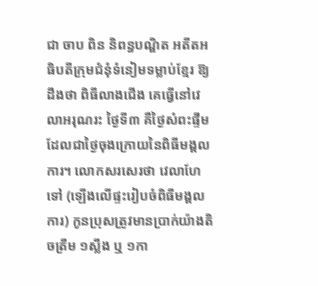ជា ចាប ពិន និពន្ធបណ្ឌិត អតីតអធិបតីក្រុមជំនុំទំនៀមទម្លាប់ខ្មែរ ឱ្យដឹងថា ពិធីលាងជើង គេធ្វើនៅវេលាអរុណរះ ថ្ងៃទី៣ គឺថ្ងៃសំពះផ្ទឹម ដែលជាថ្ងៃចុងក្រោយនៃពិធីមង្គលការ។ លោកសរសេរថា វេលាហែទៅ (ឡើងលើផ្ទះរៀបចំពិធីមង្គលការ) កូនប្រុសត្រូវមានប្រាក់យ៉ាងតិចត្រឹម ១ស្លឹង ឬ ១កា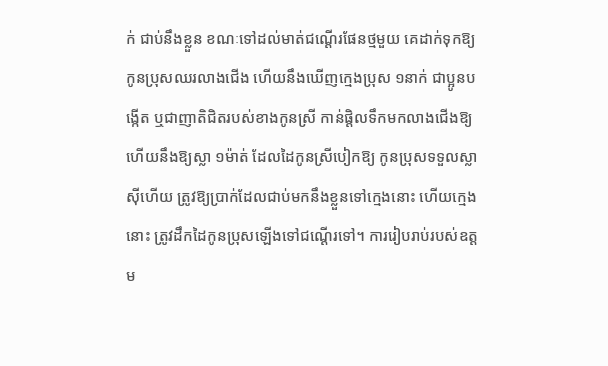ក់ ជាប់នឹងខ្លួន ខណៈទៅដល់មាត់ជណ្តើរផែនថ្មមួយ គេដាក់ទុកឱ្យកូនប្រុសឈរលាងជើង ហើយនឹងឃើញក្មេងប្រុស ១នាក់ ជាប្អូនបង្កើត ឬជាញាតិជិតរបស់ខាងកូនស្រី កាន់ផ្តិលទឹកមកលាងជើងឱ្យ ហើយនឹងឱ្យស្លា ១ម៉ាត់ ដែលដៃកូនស្រីបៀកឱ្យ កូនប្រុសទទួលស្លាស៊ីហើយ ត្រូវឱ្យប្រាក់ដែលជាប់មកនឹងខ្លួនទៅក្មេងនោះ ហើយក្មេងនោះ ត្រូវដឹកដៃកូនប្រុសឡើងទៅជណ្តើរទៅ។ ការរៀបរាប់របស់ឧត្តម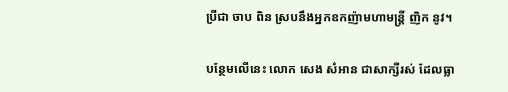ប្រីជា ចាប ពិន ស្របនឹងអ្នកឧកញ៉ាមហាមន្ត្រី ញិក នូវ។

បន្ថែមលើនេះ លោក សេង សំអាន ជាសាក្សីរស់ ដែលធ្លា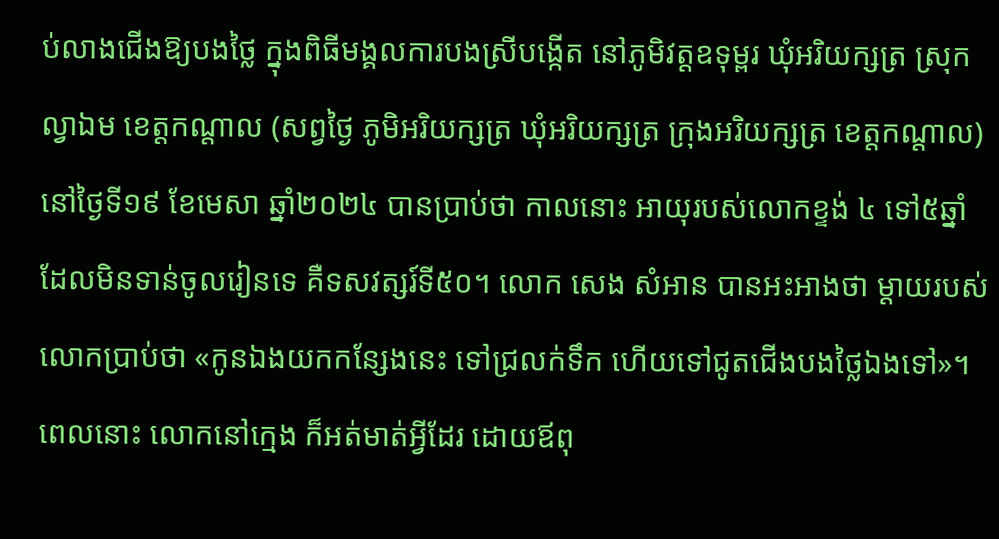ប់លាងជើងឱ្យបងថ្លៃ ក្នុងពិធីមង្គលការបងស្រីបង្កើត នៅភូមិវត្តឧទុម្ពរ ឃុំអរិយក្សត្រ ស្រុកល្វាឯម ខេត្តកណ្តាល (សព្វថ្ងៃ ភូមិអរិយក្សត្រ ឃុំអរិយក្សត្រ ក្រុងអរិយក្សត្រ ខេត្តកណ្តាល) នៅថ្ងៃទី១៩ ខែមេសា ឆ្នាំ២០២៤ បានប្រាប់ថា កាលនោះ អាយុរបស់លោកខ្ទង់ ៤ ទៅ៥ឆ្នាំ ដែលមិនទាន់ចូលរៀនទេ គឺទសវត្សរ៍ទី៥០។ លោក សេង សំអាន បានអះអាងថា ម្តាយរបស់លោកប្រាប់ថា «កូនឯងយកកន្សែងនេះ ទៅជ្រលក់ទឹក ហើយទៅជូតជើងបងថ្លៃឯងទៅ»។ ពេលនោះ លោកនៅក្មេង ក៏អត់មាត់អ្វីដែរ ដោយឪពុ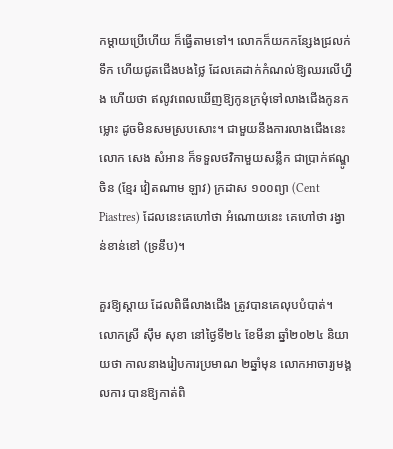កម្តាយប្រើហើយ ក៏ធ្វើតាមទៅ។ លោកក៏យកកន្សែងជ្រលក់ទឹក ហើយជូតជើងបងថ្លៃ ដែលគេដាក់កំណល់ឱ្យឈរលើហ្នឹង ហើយថា ឥលូវពេលឃើញឱ្យកូនក្រមុំទៅលាងជើងកូនកម្លោះ ដូចមិនសមស្របសោះ។ ជាមួយនឹងការលាងជើងនេះ លោក សេង សំអាន ក៏ទទួលថវិកាមួយសន្លឹក ជាប្រាក់ឥណ្ឌូចិន (ខ្មែរ វៀតណាម ឡាវ) ក្រដាស ១០០ព្យា (Cent Piastres) ដែលនេះគេហៅថា អំណោយនេះ គេហៅថា រង្វាន់ខាន់ខៅ (ទ្រនឹប)។

គួរឱ្យស្តាយ ដែលពិធីលាងជើង ត្រូវបានគេលុបបំបាត់។ លោកស្រី ស៊ឹម សុខា នៅថ្ងៃទី២៤ ខែមីនា ឆ្នាំ២០២៤ និយាយថា កាលនាងរៀបការប្រមាណ ២ឆ្នាំមុន លោកអាចារ្យមង្គលការ បានឱ្យកាត់ពិ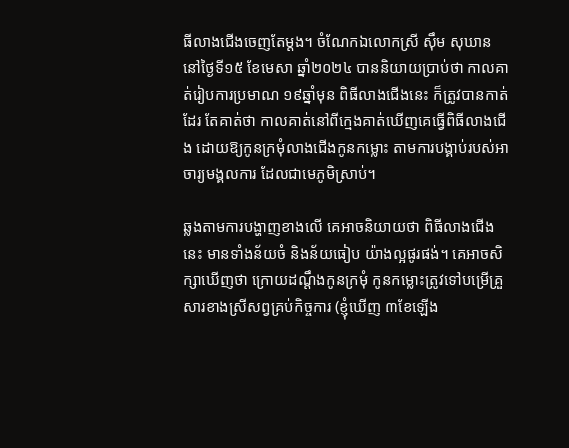ធីលាងជើងចេញតែម្តង។ ចំណែកឯលោកស្រី ស៊ឹម សុឃាន នៅថ្ងៃទី១៥ ខែមេសា ឆ្នាំ២០២៤ បាននិយាយប្រាប់ថា កាលគាត់រៀបការប្រមាណ ១៩ឆ្នាំមុន ពិធីលាងជើងនេះ ក៏ត្រូវបានកាត់ដែរ តែគាត់ថា កាលគាត់នៅពីក្មេងគាត់ឃើញគេធ្វើពិធីលាងជើង ដោយឱ្យកូនក្រមុំលាងជើងកូនកម្លោះ តាមការបង្គាប់របស់អាចារ្យមង្គលការ ដែលជាមេភូមិស្រាប់។

ឆ្លងតាមការបង្ហាញខាងលើ គេអាចនិយាយថា ពិធីលាងជើងនេះ មានទាំងន័យចំ និងន័យធៀប យ៉ាងល្អផូរផង់។ គេអាចសិក្សាឃើញថា ក្រោយដណ្តឹងកូនក្រមុំ កូនកម្លោះត្រូវទៅបម្រើគ្រួសារខាងស្រីសព្វគ្រប់កិច្ចការ (ខ្ញុំឃើញ ៣ខែឡើង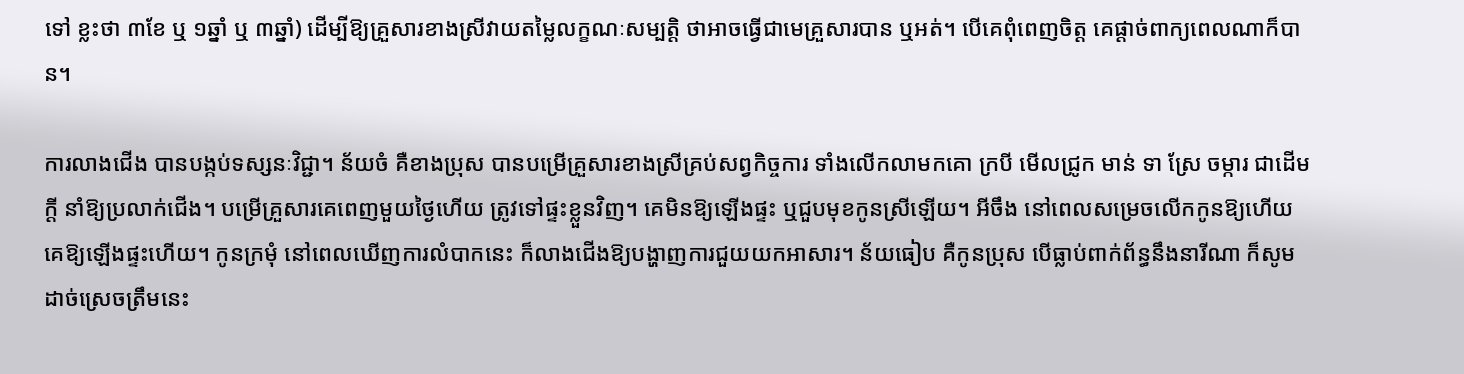ទៅ ខ្លះថា ៣ខែ ឬ ១ឆ្នាំ ឬ ៣ឆ្នាំ) ដើម្បីឱ្យគ្រួសារខាងស្រីវាយតម្លៃលក្ខណៈសម្បត្តិ ថាអាចធ្វើជាមេគ្រួសារបាន ឬអត់។ បើគេពុំពេញចិត្ត គេផ្តាច់ពាក្យពេលណាក៏បាន។

ការលាងជើង បានបង្កប់ទស្សនៈវិជ្ជា។ ន័យចំ គឺខាងប្រុស បានបម្រើគ្រួសារខាងស្រីគ្រប់សព្វកិច្ចការ ទាំងលើកលាមកគោ ក្របី មើលជ្រូក មាន់ ទា ស្រែ ចម្ការ ជាដើមក្តី នាំឱ្យប្រលាក់ជើង។ បម្រើគ្រួសារគេពេញមួយថ្ងៃហើយ ត្រូវទៅផ្ទះខ្លួនវិញ។ គេមិនឱ្យឡើងផ្ទះ ឬជួបមុខកូនស្រីឡើយ។ អីចឹង នៅពេលសម្រេចលើកកូនឱ្យហើយ គេឱ្យឡើងផ្ទះហើយ។ កូនក្រមុំ នៅពេលឃើញការលំបាកនេះ ក៏លាងជើងឱ្យបង្ហាញការជួយយកអាសារ។ ន័យធៀប គឺកូនប្រុស បើធ្លាប់ពាក់ព័ន្ធនឹងនារីណា ក៏សូមដាច់ស្រេចត្រឹមនេះ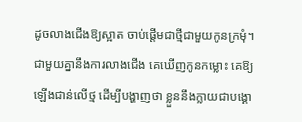ដូចលាងជើងឱ្យស្អាត ចាប់ផ្តើមជាថ្មីជាមួយកូនក្រមុំ។ ជាមួយគ្នានឹងការលាងជើង គេឃើញកូនកម្លោះ គេឱ្យឡើងជាន់លើថ្ម ដើម្បីបង្ហាញថា ខ្លួននឹងក្លាយជាបង្គោ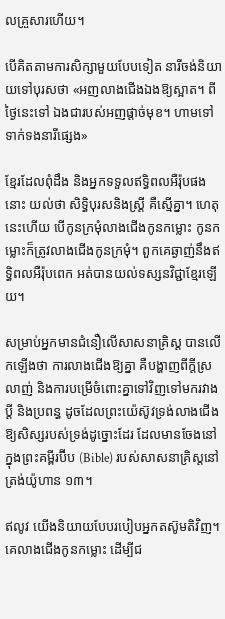លគ្រួសារហើយ។

បើគិតតាមការសិក្សាមួយបែបទៀត នារីចង់និយាយទៅបុរសថា «អញលាងជើងឯងឱ្យស្អាត។ ពីថ្ងៃនេះទៅ ឯងជារបស់អញផ្តាច់មុខ។ ហាមទៅទាក់ទងនារីផ្សេង»

ខ្មែរដែលពុំដឹង និងអ្នកទទួលឥទ្ធិពលអឺរ៉ុបផងនោះ យល់ថា សិទ្ធិបុរសនិងស្ត្រី គឺស្មើគ្នា។ ហេតុនេះហើយ បើកូនក្រមុំលាងជើងកូនកម្លោះ កូនកម្លោះក៏ត្រូវលាងជើងកូនក្រមុំ។ ពួកគេឆ្ងាញ់នឹងឥទ្ធិពលអឺរ៉ុបពេក អត់បានយល់ទស្សនវិជ្ជាខ្មែរឡើយ។

សម្រាប់អ្នកមានជំនឿលើសាសនាគ្រិស្ត បានលើកឡើងថា ការលាងជើងឱ្យគ្នា គឺបង្ហាញពីក្ដីស្រលាញ់ និងការបម្រើចំពោះគ្នាទៅវិញទៅមករវាងប្ដី និងប្រពន្ធ ដូចដែលព្រះយ៉េស៊ូវទ្រង់លាងជើងឱ្យសិស្សរបស់ទ្រង់ដូច្នោះដែរ ដែលមានចែងនៅក្នុងព្រះគម្ពីរប៊ីប (Bible) របស់សាសនាគ្រិស្តនៅត្រង់យ៉ូហាន ១៣។

ឥលូវ យើងនិយាយបែបរបៀបអ្នកតស៊ូមតិវិញ។ គេលាងជើងកូនកម្លោះ ដើម្បីជ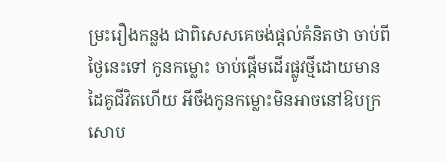ម្រះរឿងកន្លង ជាពិសេសគេចង់ផ្តល់គំនិតថា ចាប់ពីថ្ងៃនេះទៅ កូនកម្លោះ ចាប់ផ្តើមដើរផ្លូវថ្មីដោយមានដៃគូជីវិតហើយ អីចឹងកូនកម្លោះមិនអាចនៅឱបក្រសោប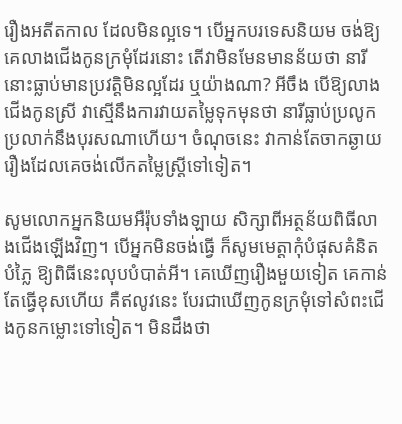រឿងអតីតកាល ដែលមិនល្អទេ។ បើអ្នកបរទេសនិយម ចង់ឱ្យគេលាងជើងកូនក្រមុំដែរនោះ តើវាមិនមែនមានន័យថា នារីនោះធ្លាប់មានប្រវត្តិមិនល្អដែរ ឬយ៉ាងណា? អីចឹង បើឱ្យលាងជើងកូនស្រី វាស្មើនឹងការវាយតម្លៃទុកមុនថា នារីធ្លាប់ប្រលូកប្រលាក់នឹងបុរសណាហើយ។ ចំណុចនេះ វាកាន់តែចាកឆ្ងាយរឿងដែលគេចង់លើកតម្លៃស្ត្រីទៅទៀត។

សូមលោកអ្នកនិយមអឺរ៉ុបទាំងឡាយ សិក្សាពីអត្ថន័យពិធីលាងជើងឡើងវិញ។ បើអ្នកមិនចង់ធ្វើ ក៏សូមមេត្តាកុំបំផុសគំនិតបំភ្លៃ ឱ្យពិធីនេះលុបបំបាត់អី។ គេឃើញរឿងមួយទៀត គេកាន់តែធ្វើខុសហើយ គឺឥលូវនេះ បែរជាឃើញកូនក្រមុំទៅសំពះជើងកូនកម្លោះទៅទៀត។ មិនដឹងថា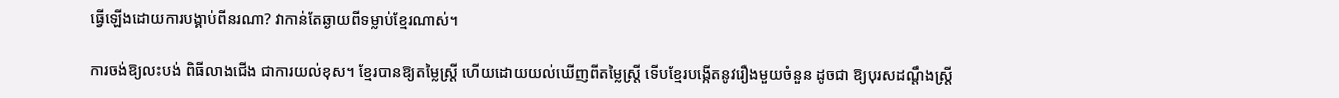ធ្វើឡើងដោយការបង្គាប់ពីនរណា? វាកាន់តែឆ្ងាយពីទម្លាប់ខ្មែរណាស់។

ការចង់ឱ្យលះបង់ ពិធីលាងជើង ជាការយល់ខុស។ ខ្មែរបានឱ្យតម្លៃស្ត្រី ហើយដោយយល់ឃើញពីតម្លៃស្ត្រី ទើបខ្មែរបង្កើតនូវរឿងមួយចំនួន ដូចជា ឱ្យបុរសដណ្តឹងស្រ្តី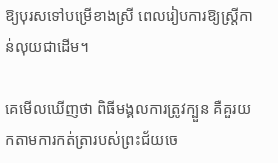ឱ្យបុរសទៅបម្រើខាងស្រី ពេលរៀបការឱ្យស្ត្រីកាន់លុយជាដើម។

គេមើលឃើញថា ពិធីមង្គលការត្រូវក្បួន គឺគួរយកតាមការកត់ត្រារបស់ព្រះជ័យចេ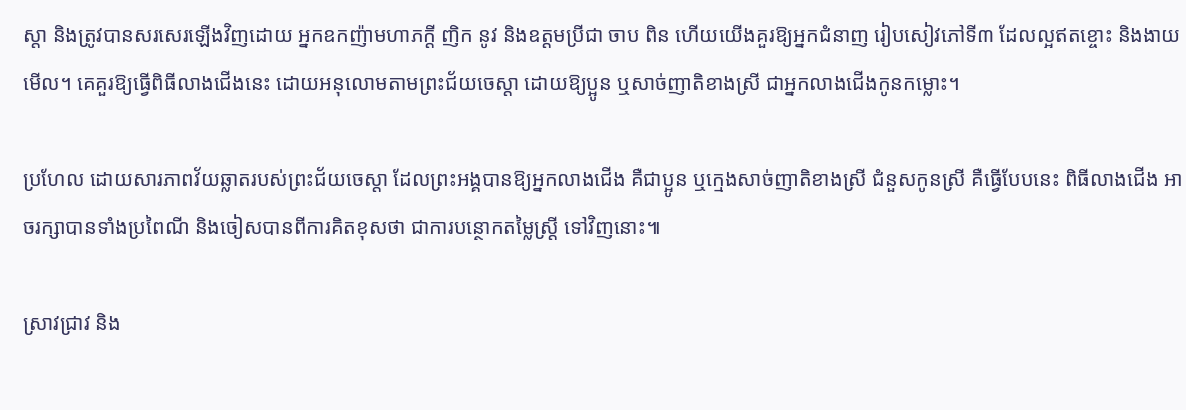ស្តា និងត្រូវបានសរសេរឡើងវិញដោយ អ្នកឧកញ៉ាមហាភក្តី ញិក នូវ និងឧត្តមប្រីជា ចាប ពិន ហើយយើងគួរឱ្យអ្នកជំនាញ រៀបសៀវភៅទី៣ ដែលល្អឥតខ្ចោះ និងងាយមើល។ គេគួរឱ្យធ្វើពិធីលាងជើងនេះ ដោយអនុលោមតាមព្រះជ័យចេស្តា ដោយឱ្យប្អូន ឬសាច់ញាតិខាងស្រី ជាអ្នកលាងជើងកូនកម្លោះ។

ប្រហែល ដោយសារភាពវ័យឆ្លាតរបស់ព្រះជ័យចេស្តា ដែលព្រះអង្គបានឱ្យអ្នកលាងជើង គឺជាប្អូន ឬក្មេងសាច់ញាតិខាងស្រី ជំនួសកូនស្រី គឺធ្វើបែបនេះ ពិធីលាងជើង អាចរក្សាបានទាំងប្រពៃណី និងចៀសបានពីការគិតខុសថា ជាការបន្ថោកតម្លៃស្ត្រី ទៅវិញនោះ៕

ស្រាវជ្រាវ និង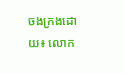ចងក្រងដោយ៖ លោក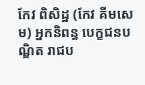កែវ ពិសិដ្ឋ (កែវ គីមសេម) អ្នកនិពន្ធ បេក្ខជនបណ្ឌិត រាជប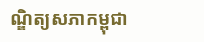ណ្ឌិត្យសភាកម្ពុជា